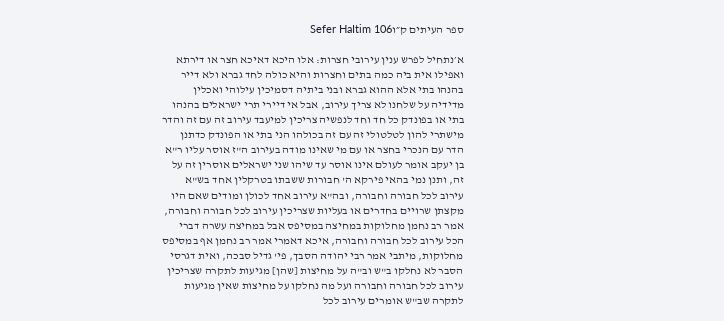ספר העיתים ק״וSefer HaItim 106

א׳נתחיל לפרש ענין עירובי חצרות: אלו היכא דאיכא חצר או דירתא ואפילו אית ביה כמה בתים וחצרות והיא כולה לחד גברא ולא דייר בהנהו בתי אלא ההוא גברא ובני ביתיה דסמיכין עילוהי ואכלין מדידיה על שלחנו לא צריך עירוב, אבל אי דיירי תרי ישראלים בהנהו בתי או בפונדק כל חד וחד לנפשיה צריכין למיעבד עירוב זה עם זה והדר מישתרי להון לטלטולי זה עם זה בכולהו הני בתי או הפונדק כדתנן הדר עם הנכרי בחצר או עם מי שאינו מודה בעירוב ה"ז אוסר עליו ר"א בן יעקב אומר לעולם אינו אוסר עד שיהו שני ישראלים אוסרין זה על זה, ותנן נמי בהאי פירקא ה' חבורות ששבתו בטרקלין אחד בש"א עירוב לכל חבורה וחבורה, ובה"א עירוב אחד לכולן ומודים שאם היו מקצתן שרויים בחדרים או בעליות שצריכין עירוב לכל חבורה וחבורה, אמר רב נחמן מחלוקות במחיצה במסיפס אבל במחיצה עשרה דברי הכל עירוב לכל חבורה וחבורה, איכא דאמרי אמר רב נחמן אף במסיפס מחלוקות, מיתבי אמר רבי יהודה הסבך, פי' גדיל סבכה, ואית דגרסי הסבר לא נחלקו ב"ש וב"ה על מחיצות [שהן] מגיעות לתקרה שצריכין עירוב לכל חבורה וחבורה ועל מה נחלקו על מחיצות שאין מגיעות לתקרה שב"ש אומרים עירוב לכל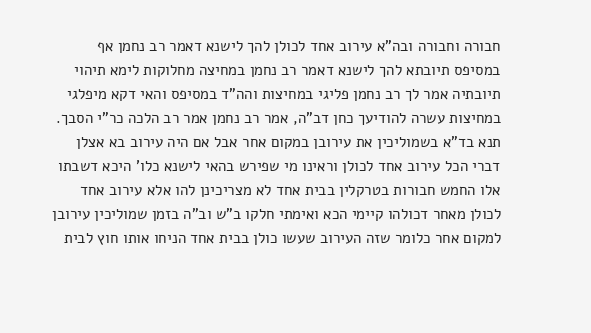חבורה וחבורה ובה"א עירוב אחד לכולן להך לישנא דאמר רב נחמן אף במסיפס תיובתא להך לישנא דאמר רב נחמן במחיצה מחלוקות לימא תיהוי תיובתיה אמר לך רב נחמן פליגי במחיצות והה"ד במסיפס והאי דקא מיפלגי במחיצות עשרה להודיעך כחן דב"ה, אמר רב נחמן אמר רב הלכה כר"י הסבך. תנא בד"א בשמוליכין את עירובן במקום אחר אבל אם היה עירוב בא אצלן דברי הכל עירוב אחד לכולן וראינו מי שפירש בהאי לישנא כלו' היכא דשבתו אלו החמש חבורות בטרקלין בבית אחד לא מצריכינן להו אלא עירוב אחד לכולן מאחר דכולהו קיימי הכא ואימתי חלקו ב"ש וב"ה בזמן שמוליכין עירובן למקום אחר כלומר שזה העירוב שעשו כולן בבית אחד הניחו אותו חוץ לבית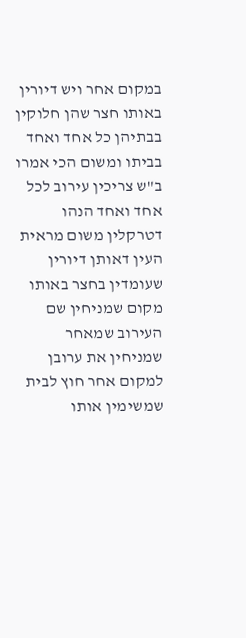במקום אחר ויש דיורין באותו חצר שהן חלוקין בבתיהן כל אחד ואחד בביתו ומשום הכי אמרו ב"ש צריכין עירוב לכל אחד ואחד הנהו דטרקלין משום מראית העין דאותן דיורין שעומדין בחצר באותו מקום שמניחין שם העירוב שמאחר שמניחין את ערובן למקום אחר חוץ לבית שמשימין אותו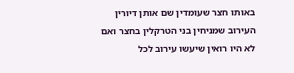באותו חצר שעומדין שם אותן דיורין העירוב שמניחין בני הטרקלין בחצר ואם לא היו רואין שיעשו עירוב לכל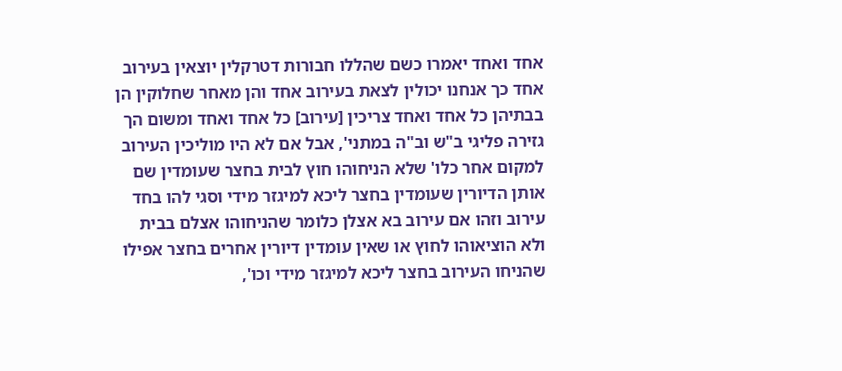אחד ואחד יאמרו כשם שהללו חבורות דטרקלין יוצאין בעירוב אחד כך אנחנו יכולין לצאת בעירוב אחד והן מאחר שחלוקין הן בבתיהן כל אחד ואחד צריכין [עירוב] כל אחד ואחד ומשום הך גזירה פליגי ב"ש וב"ה במתני', אבל אם לא היו מוליכין העירוב למקום אחר כלו' שלא הניחוהו חוץ לבית בחצר שעומדין שם אותן הדיורין שעומדין בחצר ליכא למיגזר מידי וסגי להו בחד עירוב וזהו אם עירוב בא אצלן כלומר שהניחוהו אצלם בבית ולא הוציאוהו לחוץ או שאין עומדין דיורין אחרים בחצר אפילו שהניחו העירוב בחצר ליכא למיגזר מידי וכו',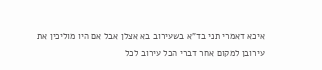איכא דאמרי תני בד"א בשעירוב בא אצלן אבל אם היו מוליכין את עירובן למקום אחר דברי הכל עירוב לכל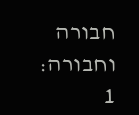חבורה וחבורה:
1